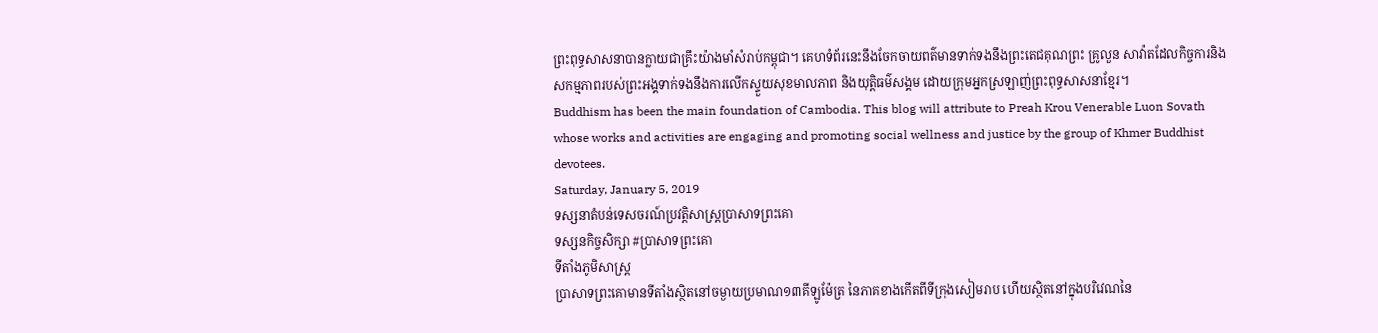ព្រះពុទ្ធសាសនាបានក្លាយជាគ្រឹះយ៉ាងមាំសំរាប់កម្ពុជា។ គេហទំព័រនេះនឹងចែកចាយពត៌មានទាក់ទងនឹងព្រះតេជគុណព្រះ គ្រូលួន សាវ៉ាតដែលកិច្ចការនិងសកម្មភាពរបស់ព្រះអង្គទាក់ទងនឹងការលើកស្ទួយសុខមាលភាព និងយុត្តិធម៌សង្គម ដោយក្រុមអ្នកស្រឡាញ់ព្រះពុទ្ធសាសនាខ្មែរ។
Buddhism has been the main foundation of Cambodia. This blog will attribute to Preah Krou Venerable Luon Sovath whose works and activities are engaging and promoting social wellness and justice by the group of Khmer Buddhist devotees.
Saturday, January 5, 2019
ទស្សនាតំបន់ទេសចរណ៍ប្រវត្តិសាស្ត្រប្រាសាទព្រះគោ
ទស្សនកិច្ចសិក្សា #ប្រាសាទព្រះគោ
ទីតាំងភូមិសាស្រ្ត
ប្រាសាទព្រះគោមានទីតាំងស្ថិតនៅចម្ងាយប្រមាណ១៣គីឡូម៉ែត្រ នៃភាគខាងកើតពីទីក្រុងសៀមរាប ហើយស្ថិតនៅក្នុងបរិវេណនៃ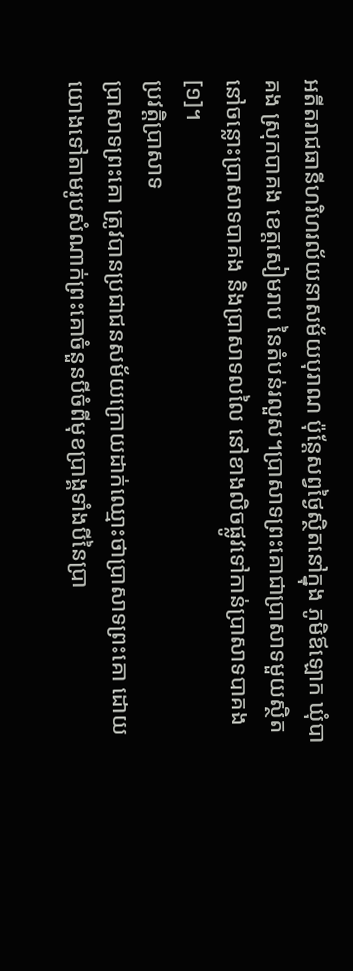អតីតរាជធានីហរិហរល័យនាសម័យបុរាណ ប៉ុន្តែសព្វថ្ងៃស្ថិតនៅក្នុង ភូមិឪឡោក ឃុំបាគង ស្រុកបាគង ខេត្តសៀមរាប នៃតំបន់រលួស។ប្រាសាទព្រះគោជាប្រាសាទមួយស្ថិតនៅចន្លោះបា្រសាទបាគង និងប្រាសាទលលៃ នៅខាងលិចផ្លូវទៅកាន់ប្រាសាទបាគង[១]។
ប្រវត្តិប្រាសាទ
ប្រាសាទព្រះគោ ត្រូវបានប្រជាជនសម័យក្រោយដាក់ឈ្មោះថាប្រាសាទព្រះគោ ដោយយោងទៅតាមរូបសំណាក់ព្រះគោចំនួនបីចំពីមុខប្រាង្គទាំងបីនៃប្រា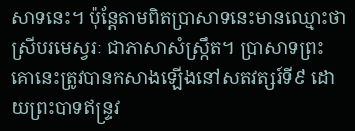សាទនេះ។ ប៉ុន្តែតាមពិតប្រាសាទនេះមានឈ្មោះថា ស្រីបរមេស្វរៈ ជាភាសាសំស្ក្រឹត។ ប្រាសាទព្រះគោនេះត្រូវបានកសាងឡើងនៅសតវត្សរ៍ទី៩ ដោយព្រះបាទឥន្រ្ទវ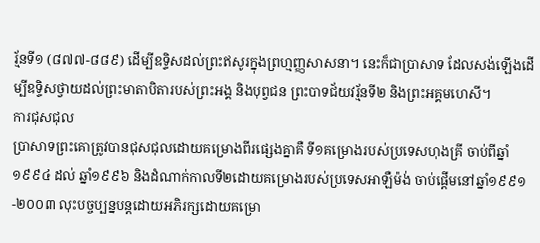រ្ម័នទី១ (៨៧៧-៨៨៩) ដើម្បីឧទ្ទិសដល់ព្រះឥសូរក្នុងព្រហ្មញ្ញសាសនា។ នេះក៏ជាប្រាសាទ ដែលសង់ឡើងដើម្បីឧទ្ទិសថ្វាយដល់ព្រះមាតាបិតារបស់ព្រះអង្គ និងបុព្វជន ព្រះបាទជ័យវរ្ម័នទី២ និងព្រះអគ្គមហេសី។
ការជុសជុល
ប្រាសាទព្រះគោត្រូវបានជុសជុលដោយគម្រោងពីរផ្សេងគ្នាគឺ ទី១គម្រោងរបស់ប្រទេសហុងគ្រី ចាប់ពីឆ្នាំ១៩៩៤ ដល់ ឆ្នាំ១៩៩៦ និងដំណាក់កាលទី២ដោយគម្រោងរបស់ប្រទេសអាឡឺម៉ង់ ចាប់ផ្តើមនៅឆ្នាំ១៩៩១-២០០៣ លុះបច្ចប្បន្នបន្តដោយអភិរក្សដោយគម្រោ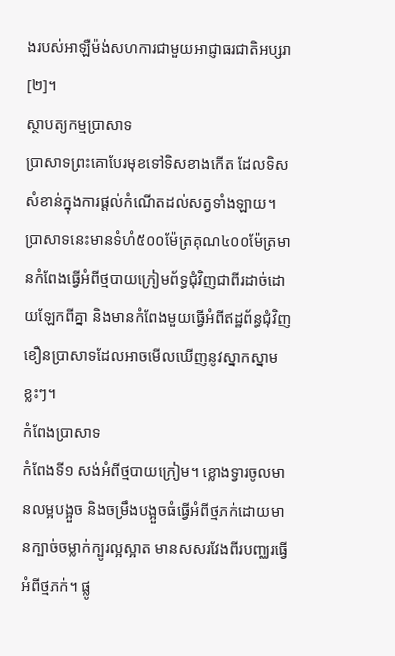ងរបស់អាឡឺម៉ង់សហការជាមួយអាជ្ញាធរជាតិអប្សរា[២]។
ស្ថាបត្យកម្មប្រាសាទ
ប្រាសាទព្រះគោបែរមុខទៅទិសខាងកើត ដែលទិសសំខាន់ក្នុងការផ្តល់កំណើតដល់សត្វទាំងឡាយ។ ប្រាសាទនេះមានទំហំ៥០០ម៉ែត្រគុណ៤០០ម៉ែត្រមានកំពែងធ្វើអំពីថ្មបាយក្រៀមព័ទ្ធជុំវិញជាពីរដាច់ដោយឡែកពីគ្នា និងមានកំពែងមួយធ្វើអំពីឥដ្ឋព័ន្ធជុំវិញខឿនប្រាសាទដែលអាចមើលឃើញនូវស្នាកស្នាមខ្លះៗ។
កំពែងប្រាសាទ
កំពែងទី១ សង់អំពីថ្មបាយក្រៀម។ ខ្លោងទ្វារចូលមានលម្អបង្អួច និងចម្រឹងបង្អួចធំធ្វើអំពីថ្មភក់ដោយមានក្បាច់ចម្លាក់ក្បូរល្អស្អាត មានសសរវែងពីរបញ្ឈរធ្វើអំពីថ្មភក់។ ផ្លូ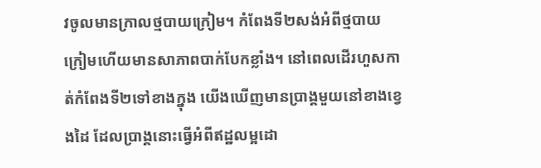វចូលមានក្រាលថ្មបាយក្រៀម។ កំពែងទី២សង់អំពីថ្មបាយក្រៀមហើយមានសាភាពបាក់បែកខ្លាំង។ នៅពេលដើរហួសកាត់កំពែងទី២ទៅខាងក្នុង យើងឃើញមានប្រាង្គមួយនៅខាងខ្វេងដៃ ដែលប្រាង្គនោះធ្វើអំពីឥដ្ឋលម្អដោ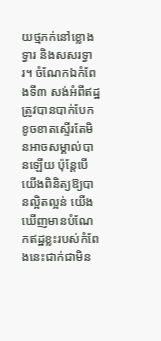យថ្មភក់នៅខ្លោងទ្វារ និងសសរទ្វារ។ ចំណែកឯកំពែងទី៣ សង់អំពីឥដ្ឋត្រូវបានបាក់បែកខូចខាតស្ទើរតែមិនអាចសម្គាល់បានឡើយ ប៉ុន្តែបើយើងពិនិត្យឱ្យបានល្អិតល្អន់ យើងឃើញមានបំណែកឥដ្ឋខ្លះរបស់កំពែងនេះជាក់ជាមិន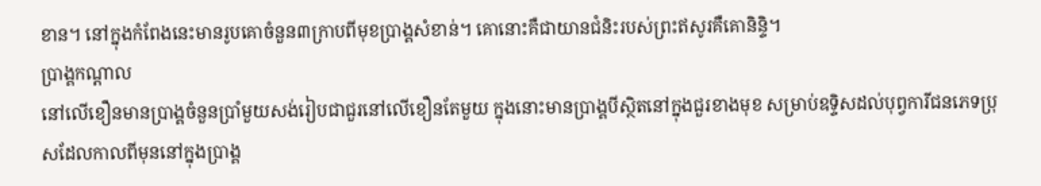ខាន។ នៅក្នុងកំពែងនេះមានរូបគោចំនួន៣ក្រាបពីមុខប្រាង្គសំខាន់។ គោនោះគឺជាយានជំនិះរបស់ព្រះឥសូរគឺគោនិន្ទិ។
ប្រាង្គកណ្តាល
នៅលើខឿនមានប្រាង្គចំនួនប្រាំមួយសង់រៀបជាជួរនៅលើខឿនតែមួយ ក្នុងនោះមានប្រាង្គបីស្ថិតនៅក្នុងជួរខាងមុខ សម្រាប់ឧទ្ទិសដល់បុព្វការីជនភេទប្រុសដែលកាលពីមុននៅក្នុងប្រាង្គ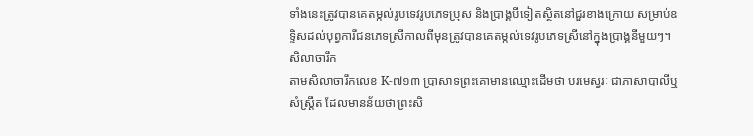ទាំងនេះត្រូវបានគេតម្កល់រូបទេវរូបភេទប្រុស និងប្រាង្គបីទៀតស្ថិតនៅជួរខាងក្រោយ សម្រាប់ឧទ្ទិសដល់បុព្វការីជនភេទស្រីកាលពីមុនត្រូវបានគេតម្កល់ទេវរូបភេទស្រីនៅក្នុងប្រាង្គនីមួយៗ។
សិលាចារឹក
តាមសិលាចារឹកលេខ K-៧១៣ ប្រាសាទព្រះគោមានឈ្មោះដើមថា បរមេស្វរៈ ជាភាសាបាលីឬសំស្រ្តឹត ដែលមានន័យថាព្រះសិ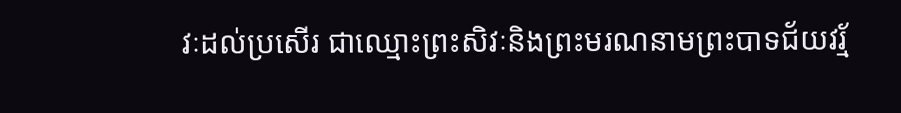វៈដល់ប្រសើរ ជាឈ្មោះព្រះសិវៈនិងព្រះមរណនាមព្រះបាទជ័យវរ្ម័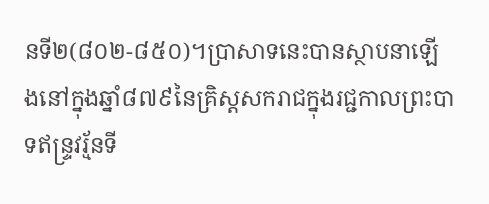នទី២(៨០២-៨៥០)។ប្រាសាទនេះបានស្ថាបនាឡើងនៅក្នុងឆ្នាំ៨៧៩នៃគ្រិស្តសករាជក្នុងរជ្ជកាលព្រះបាទឥន្ទ្រវរ្ម័នទី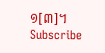១[៣]។
Subscribe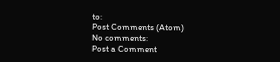to:
Post Comments (Atom)
No comments:
Post a Comment